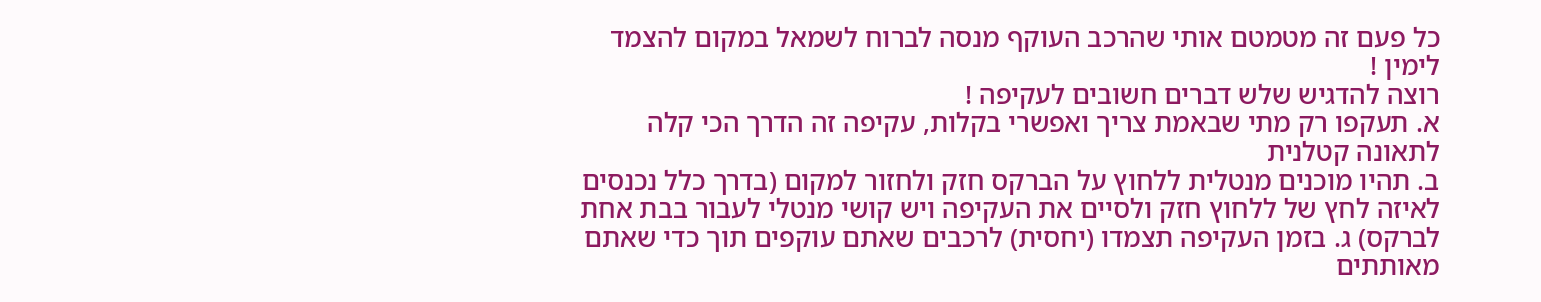כל פעם זה מטמטם אותי שהרכב העוקף מנסה לברוח לשמאל במקום להצמד לימין !
רוצה להדגיש שלש דברים חשובים לעקיפה !
א. תעקפו רק מתי שבאמת צריך ואפשרי בקלות, עקיפה זה הדרך הכי קלה לתאונה קטלנית
ב. תהיו מוכנים מנטלית ללחוץ על הברקס חזק ולחזור למקום (בדרך כלל נכנסים לאיזה לחץ של ללחוץ חזק ולסיים את העקיפה ויש קושי מנטלי לעבור בבת אחת לברקס) ג. בזמן העקיפה תצמדו (יחסית) לרכבים שאתם עוקפים תוך כדי שאתם מאותתים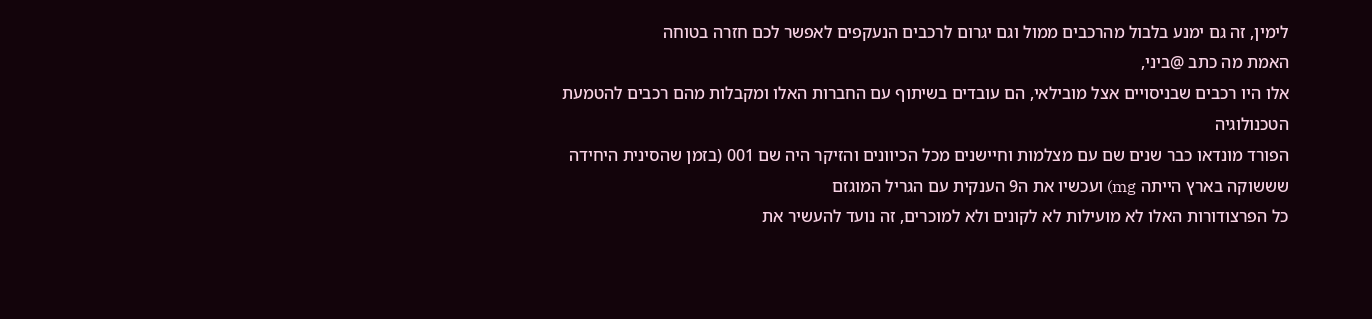לימין, זה גם ימנע בלבול מהרכבים ממול וגם יגרום לרכבים הנעקפים לאפשר לכם חזרה בטוחה
האמת מה כתב @ביני,
אלו היו רכבים שבניסויים אצל מובילאי, הם עובדים בשיתוף עם החברות האלו ומקבלות מהם רכבים להטמעת הטכנולוגיה
הפורד מונדאו כבר שנים שם עם מצלמות וחיישנים מכל הכיוונים והזיקר היה שם 001 (בזמן שהסינית היחידה שששוקה בארץ הייתה mg) ועכשיו את ה9 הענקית עם הגריל המוגזם
כל הפרצודורות האלו לא מועילות לא לקונים ולא למוכרים, זה נועד להעשיר את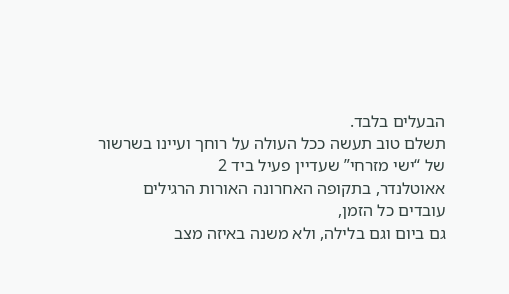הבעלים בלבד.
תשלם טוב תעשה ככל העולה על רוחך ועיינו בשרשור של “ישי מזרחי” שעדיין פעיל ביד 2
אאוטלנדר, בתקופה האחרונה האורות הרגילים עובדים כל הזמן,
גם ביום וגם בלילה, ולא משנה באיזה מצב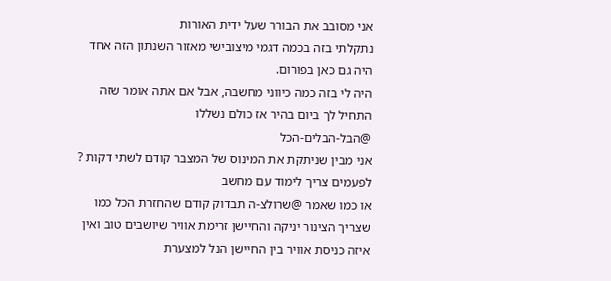אני מסובב את הבורר שעל ידית האורות
נתקלתי בזה בכמה דגמי מיצובישי מאזור השנתון הזה אחד היה גם כאן בפורום.
היה לי בזה כמה כיווני מחשבה, אבל אם אתה אומר שזה התחיל לך ביום בהיר אז כולם נשללו
@הבל-הבלים-הכל
אני מבין שניתקת את המינוס של המצבר קודם לשתי דקות ?
לפעמים צריך לימוד עם מחשב
או כמו שאמר @שרולצ-ה תבדוק קודם שהחזרת הכל כמו שצריך הצינור יניקה והחיישן זרימת אוויר שיושבים טוב ואין איזה כניסת אוויר בין החיישן הנל למצערת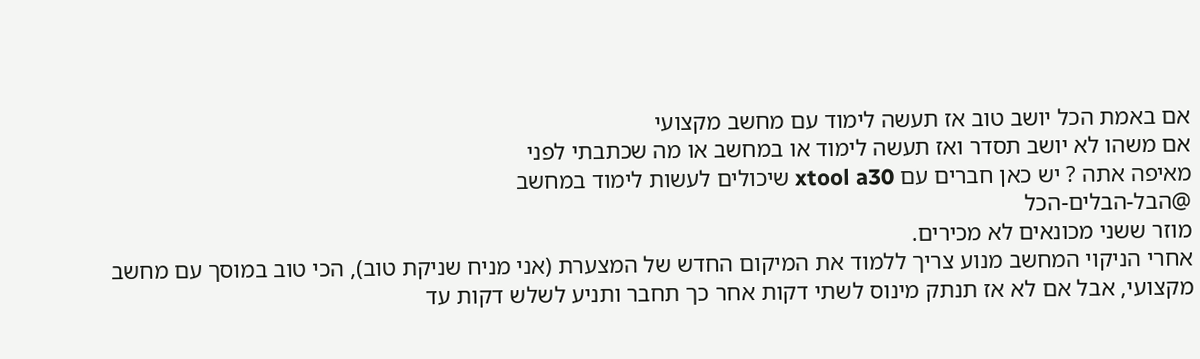אם באמת הכל יושב טוב אז תעשה לימוד עם מחשב מקצועי
אם משהו לא יושב תסדר ואז תעשה לימוד או במחשב או מה שכתבתי לפני
מאיפה אתה ? יש כאן חברים עם xtool a30 שיכולים לעשות לימוד במחשב
@הבל-הבלים-הכל
מוזר ששני מכונאים לא מכירים.
אחרי הניקוי המחשב מנוע צריך ללמוד את המיקום החדש של המצערת (אני מניח שניקת טוב), הכי טוב במוסך עם מחשב מקצועי, אבל אם לא אז תנתק מינוס לשתי דקות אחר כך תחבר ותניע לשלש דקות עד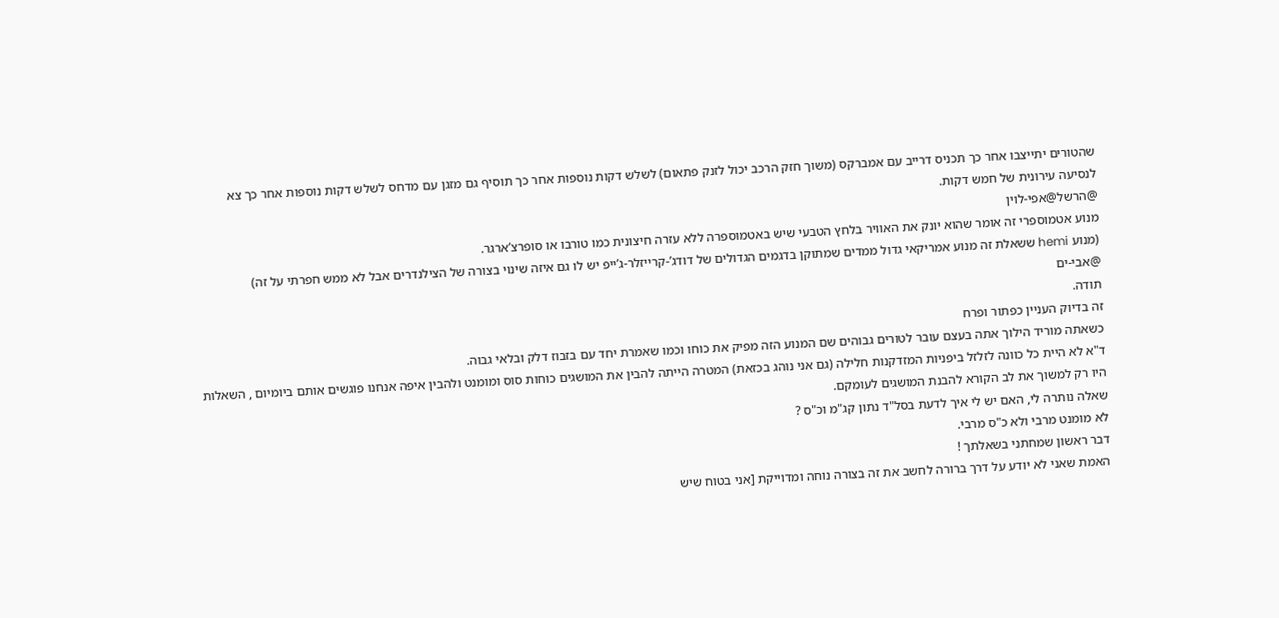שהטורים יתייצבו אחר כך תכניס דרייב עם אמברקס (משוך חזק הרכב יכול לזנק פתאום) לשלש דקות נוספות אחר כך תוסיף גם מזגן עם מדחס לשלש דקות נוספות אחר כך צא לנסיעה עירונית של חמש דקות.
@הרשל@אפי-לוין
מנוע אטמוספרי זה אומר שהוא יונק את האוויר בלחץ הטבעי שיש באטמוספרה ללא עזרה חיצונית כמו טורבו או סופרצ’ארגר.
(מנוע hemi ששאלת זה מנוע אמריקאי גדול ממדים שמתוקן בדגמים הגדולים של דודג’-קרייזלר-ג’ייפ יש לו גם איזה שינוי בצורה של הצילנדרים אבל לא ממש חפרתי על זה)
@אבי-ים
תודה.
זה בדיוק העניין כפתור ופרח
כשאתה מוריד הילוך אתה בעצם עובר לטורים גבוהים שם המנוע הזה מפיק את כוחו וכמו שאמרת יחד עם בזבוז דלק ובלאי גבוה.
ד"א לא היית כל כוונה לזלזל ביפניות המזדקנות חלילה (גם אני נוהג בכזאת) המטרה הייתה להבין את המושגים כוחות סוס ומומנט ולהבין איפה אנחנו פוגשים אותם ביומיום , השאלות היו רק למשוך את לב הקורא להבנת המושגים לעומקם.
שאלה נותרה לי, האם יש לי איך לדעת בסל"ד נתון קג"מ וכ"ס ?
לא מומנט מרבי ולא כ"ס מרבי.
דבר ראשון שמחתני בשאלתך !
האמת שאני לא יודע על דרך ברורה לחשב את זה בצורה נוחה ומדוייקת [אני בטוח שיש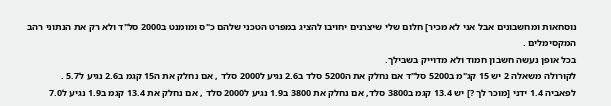נוסחאות ומחשבונים אבל אני לא מכיר] חלום שלי שיצרנים יחויבו להציג במפרט הטכני שלהם כ"ס ומומנט ב2000 סל"ד ולא רק את הנתוני רהב המקסימלים .
בכל אופן נעשה חשבון חמוד ולא מדוייק בשבילך.
לקורולה משאלה 2 יש 15 קג"מ ב5200 סל"ד אם נחלק את ה5200 סלד ב2.6 נגיע ל2000 סלד , אם נחלק את ה15 קגמ ב2.6 נגיע ל5.7 .
לפאביה 1.4 ידני [מוכר לך ?] יש 13.4 קגמ ב3800 סלד, אם נחלק את 3800 ב1.9 נגיע ל2000 סלד , אם נחלק את 13.4 קגמ ב1.9 נגיע ל7.0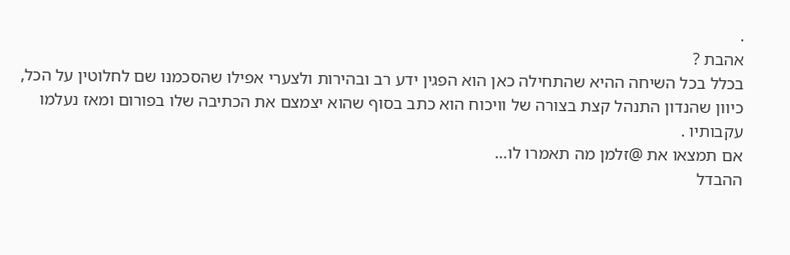.
אהבת ?
בכלל בכל השיחה ההיא שהתחילה כאן הוא הפגין ידע רב ובהירות ולצערי אפילו שהסכמנו שם לחלוטין על הכל, כיוון שהנדון התנהל קצת בצורה של וויכוח הוא כתב בסוף שהוא יצמצם את הכתיבה שלו בפורום ומאז נעלמו עקבותיו .
אם תמצאו את @זלמן מה תאמרו לו…
ההבדל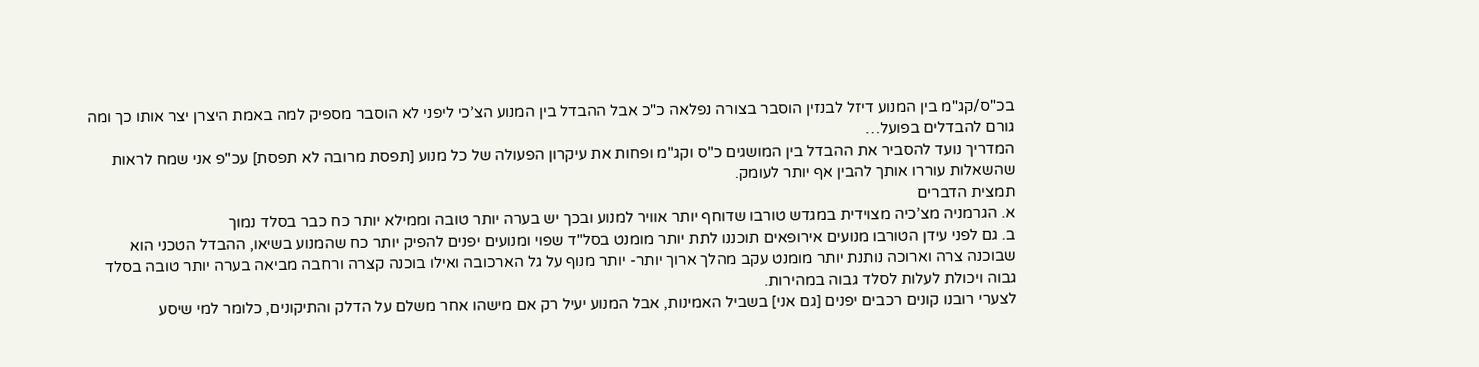בכ"ס/קג"מ בין המנוע דיזל לבנזין הוסבר בצורה נפלאה כ"כ אבל ההבדל בין המנוע הצ’כי ליפני לא הוסבר מספיק למה באמת היצרן יצר אותו כך ומה גורם להבדלים בפועל…
המדריך נועד להסביר את ההבדל בין המושגים כ"ס וקג"מ ופחות את עיקרון הפעולה של כל מנוע [תפסת מרובה לא תפסת] עכ"פ אני שמח לראות שהשאלות עוררו אותך להבין אף יותר לעומק.
תמצית הדברים
א. הגרמניה מצ’כיה מצוידית במגדש טורבו שדוחף יותר אוויר למנוע ובכך יש בערה יותר טובה וממילא יותר כח כבר בסלד נמוך
ב. גם לפני עידן הטורבו מנועים אירופאים תוכננו לתת יותר מומנט בסל"ד שפוי ומנועים יפנים להפיק יותר כח שהמנוע בשיאו, ההבדל הטכני הוא שבוכנה צרה וארוכה נותנת יותר מומנט עקב מהלך ארוך יותר- יותר מנוף על גל הארכובה ואילו בוכנה קצרה ורחבה מביאה בערה יותר טובה בסלד גבוה ויכולת לעלות לסלד גבוה במהירות.
לצערי רובנו קונים רכבים יפנים [גם אני] בשביל האמינות, אבל המנוע יעיל רק אם מישהו אחר משלם על הדלק והתיקונים, כלומר למי שיסע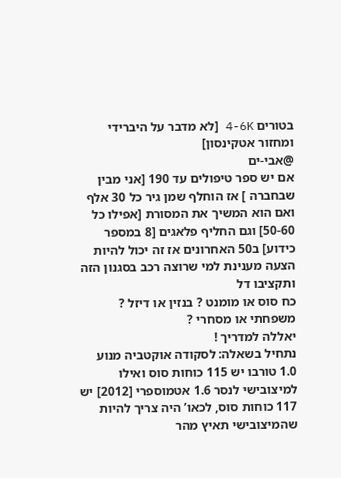בטורים 4-6K [לא מדבר על היברידי ומחזור אטקינסון]
@אבי-ים
אם יש ספר טיפולים עד 190 [אני מבין שבחברה ] אז הוחלף שמן גיר כל 30 אלף ואם הוא המשיך את המסורת [אפילו כל 50-60] וגם החליף פלאגים [8 במספר כידוע] ב50 האחרונים אז זה יכול להיות הצעה מענינת למי שרוצה רכב בסגנון הזה ותקציבו דל
כח סוס או מומנט ? בנזין או דיזל ? משפחתי או מסחרי ?
יאללה למדריך !
נתחיל בשאלה: לסקודה אוקטביה מנוע 1.0 טורבו יש 115 כוחות סוס ואילו למיצובישי לנסר 1.6 אטמוספרי [2012] יש 117 כוחות סוס, לכאו’ היה צריך להיות שהמיצובישי תאיץ מהר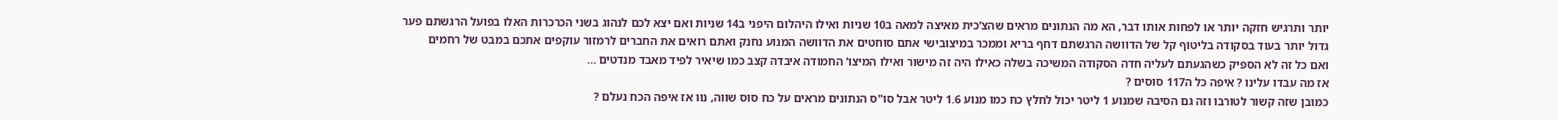יותר ותרגיש חזקה יותר או לפחות אותו דבר, הא מה הנתונים מראים שהצ’כית מאיצה למאה ב10 שניות ואילו היהלום היפני ב14 שניות ואם יצא לכם לנהוג בשני הכרכרות האלו בפועל הרגשתם פער גדול יותר בעוד בסקודה בליטוף קל של הדוושה הרגשתם דחף בריא וממכר במיצובישי אתם סוחטים את הדוושה המנוע נחנק ואתם רואים את החברים לרמזור עוקפים אתכם במבט של רחמים
ואם כל זה לא הספיק כשהגעתם לעליה חדה הסקודה המשיכה בשלה כאילו היה זה מישור ואילו המיצו’ החמודה איבדה קצב כמו שיאיר לפיד מאבד מנדטים …
אז מה עבדו עלינו ? איפה כל ה117 סוסים ?
כמובן שזה קשור לטורבו וזה גם הסיבה שמנוע 1 ליטר יכול לחלץ כח כמו מנוע 1.6 ליטר אבל סו"ס הנתונים מראים על כח סוס שווה, נוו אז איפה הכח נעלם ?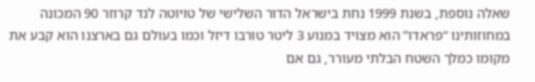שאלה נוספת, בשנת 1999 נחת בישראל הדור השלישי של טויוטה לנד קרוזר 90 המכונה במחוזותינו “פראדו” הוא מצויד במנוע 3 ליטר טורבו דיזל וכמו בעולם גם בארצנו הוא קבע את מקומו כמלך השטח הבלתי מעורר, גם אם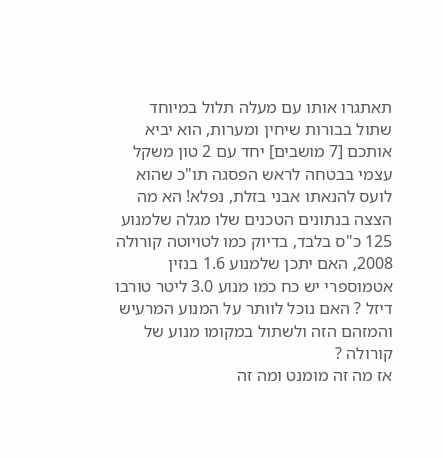תאתגרו אותו עם מעלה תלול במיוחד שתול בבורות שיחין ומערות, הוא יביא אותכם [7 מושבים] יחד עם 2 טון משקל עצמי בבטחה לראש הפסגה תו"כ שהוא לועס להנאתו אבני בזלת, נפלא! הא מה הצצה בנתונים הטכנים שלו מגלה שלמנוע 125 כ"ס בלבד, בדיוק כמו לטויוטה קורולה 2008, האם יתכן שלמנוע 1.6 בנזין אטמוספרי יש כח כמו מנוע 3.0 ליטר טורבו דיזל ? האם נוכל לוותר על המנוע המרעיש והמזהם הזה ולשתול במקומו מנוע של קורולה ?
אז מה זה מומנט ומה זה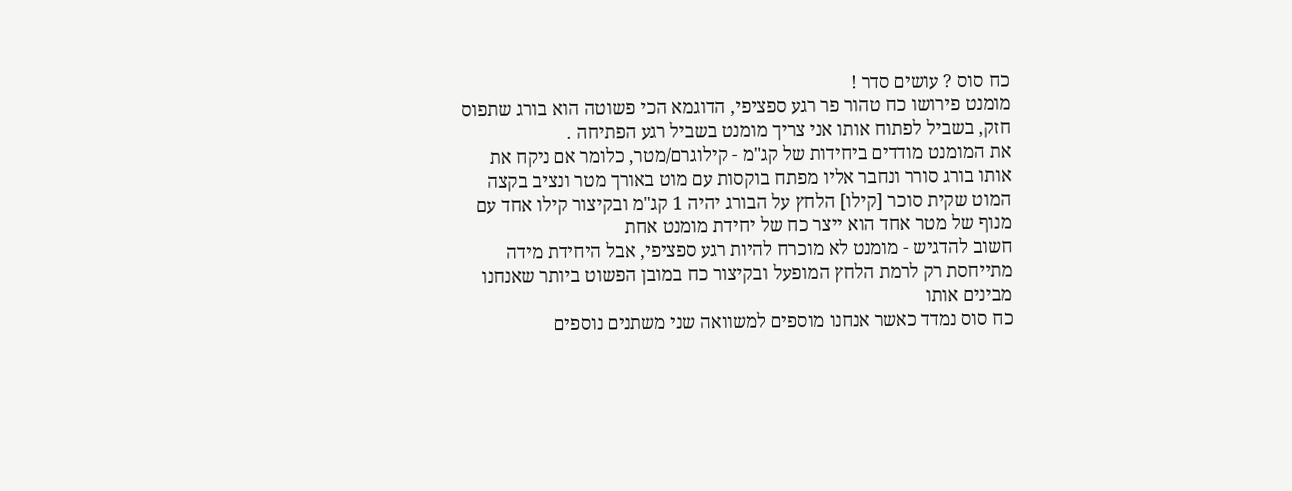כח סוס ? עושים סדר !
מומנט פירושו כח טהור פר רגע ספציפי, הדוגמא הכי פשוטה הוא בורג שתפוס חזק, בשביל לפתוח אותו אני צריך מומנט בשביל רגע הפתיחה .
את המומנט מודדים ביחידות של קג"מ - קילוגרם/מטר, כלומר אם ניקח את אותו בורג סורר ונחבר אליו מפתח בוקסות עם מוט באורך מטר ונציב בקצה המוט שקית סוכר [קילו] הלחץ על הבורג יהיה 1 קג"מ ובקיצור קילו אחד עם מנוף של מטר אחד הוא ייצר כח של יחידת מומנט אחת
חשוב להדגיש - מומנט לא מוכרח להיות רגע ספציפי, אבל היחידת מידה מתייחסת רק לרמת הלחץ המופעל ובקיצור כח במובן הפשוט ביותר שאנחנו מבינים אותו
כח סוס נמדד כאשר אנחנו מוספים למשוואה שני משתנים נוספים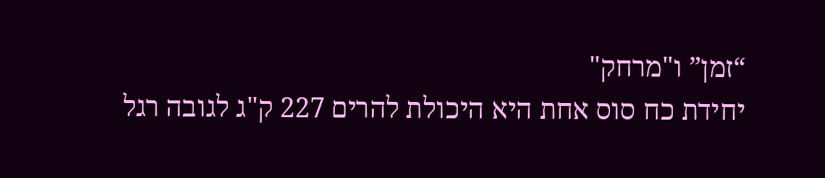“זמן” ו"מרחק"
יחידת כח סוס אחת היא היכולת להרים 227 ק"ג לגובה רגל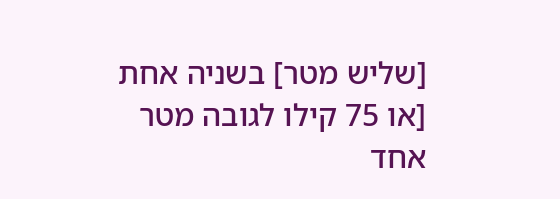[שליש מטר] בשניה אחת [או 75 קילו לגובה מטר אחד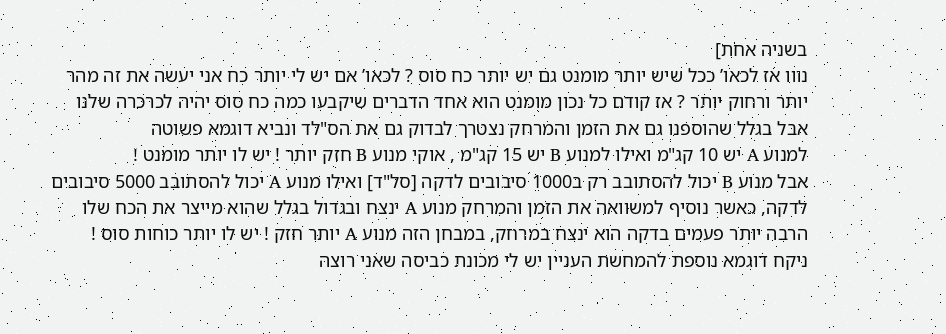בשניה אחת]
נווו אז לכאו’ ככל שיש יותר מומנט גם יש יותר כח סוס ? לכאו’ אם יש לי יותר כח אני יעשה את זה מהר יותר ורחוק יותר ? אז קודם כל נכון מומנט הוא אחד הדברים שיקבעו כמה כח סוס יהיה לכרכרה שלנו אבל בגלל שהוספנו גם את הזמן והמרחק נצטרך לבדוק גם את הס"לד ונביא דוגמא פשוטה
למנוע A יש 10 קג"מ ואילו למנוע B יש 15 קג"מ , אוקי מנוע B חזק יותר ! יש לו יותר מומנט !
אבל מנוע B יכול להסתובב רק ב1000 סיבובים לדקה [סל"ד] ואילו מנוע A יכול להסתובב 5000 סיבובים לדקה, כאשר נוסיף למשוואה את הזמן והמרחק מנוע A ינצח ובגדול בגלל שהוא מייצר את הכח שלו הרבה יותר פעמים בדקה הוא ינצח במרחק, במבחן הזה מנוע A יותר חזק ! יש לו יותר כוחות סוס !
ניקח דוגמא נוספת להמחשת העניין יש לי מכונת כביסה שאני רוצה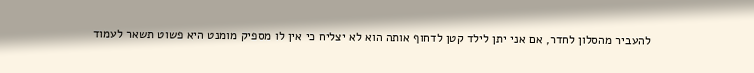להעביר מהסלון לחדר, אם אני יתן לילד קטן לדחוף אותה הוא לא יצליח כי אין לו מספיק מומנט היא פשוט תשאר לעמוד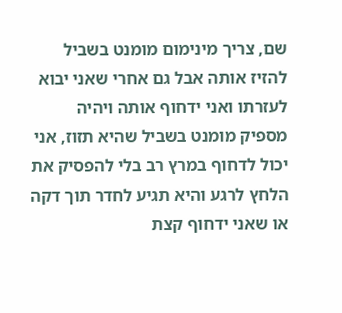שם, צריך מינימום מומנט בשביל להזיז אותה אבל גם אחרי שאני יבוא לעזרתו ואני ידחוף אותה ויהיה מספיק מומנט בשביל שהיא תזוז, אני יכול לדחוף במרץ רב בלי להפסיק את הלחץ לרגע והיא תגיע לחדר תוך דקה או שאני ידחוף קצת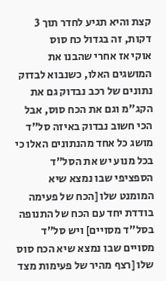קצת והיא תגיע לחדר תוך 3 דקות, זה בגדול כח סוס
אוקי אז אחרי שהבנו את המושגים האלו, כשנבוא לבדוק נתונים של רכב נבדוק גם את הקג"מ וגם את הכח סוס, אבל הכי חשוב נבדוק באיזה סל"ד מושג כל אחד מהנתונים האלו כי בכל מנוע יש את הסל"ד הספציפי שבו נמצא שיא המומנט שלו [הכח של פעימה בודדת יחד עם הכח של התנופה בסל"ד מסויים] ויש סל"ד מסויים שבו נמצא שיא הכח סוס שלו [רצף מהיר של פעימות מצד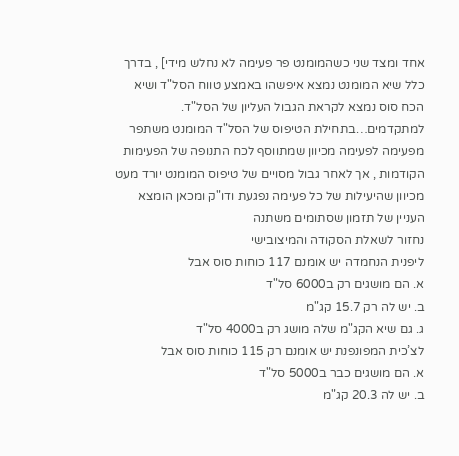אחד ומצד שני כשהמומנט פר פעימה לא נחלש מידי] , בדרך כלל שיא המומנט נמצא איפשהו באמצע טווח הסל"ד ושיא הכח סוס נמצא לקראת הגבול העליון של הסל"ד.
למתקדמים…בתחילת הטיפוס של הסל"ד המומנט משתפר מפעימה לפעימה מכיוון שמתווסף לכח התנופה של הפעימות הקודמות , אך לאחר גבול מסויים של טיפוס המומנט יורד מעט מכיוון שהיעילות של כל פעימה נפגעת ודו"ק ומכאן הומצא העניין של תזמון שסתומים משתנה
נחזור לשאלת הסקודה והמיצובישי
ליפנית הנחמדה יש אומנם 117 כוחות סוס אבל
א. הם מושגים רק ב6000 סל"ד
ב. יש לה רק 15.7 קג"מ
ג. גם שיא הקג"מ שלה מושג רק ב4000 סל"ד
לצ’כית המפונפנת יש אומנם רק 115 כוחות סוס אבל
א. הם מושגים כבר ב5000 סל"ד
ב. יש לה 20.3 קג"מ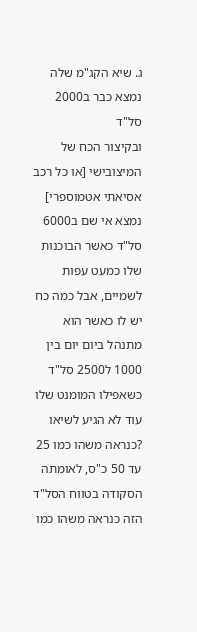ג. שיא הקג"מ שלה נמצא כבר ב2000 סל"ד
ובקיצור הכח של המיצובישי [או כל רכב אסיאתי אטמוספרי] נמצא אי שם ב6000 סל"ד כאשר הבוכנות שלו כמעט עפות לשמיים, אבל כמה כח יש לו כאשר הוא מתנהל ביום יום בין 1000 ל2500 סל"ד כשאפילו המומנט שלו עוד לא הגיע לשיאו ?כנראה משהו כמו 25 עד 50 כ"ס, לאומתה הסקודה בטווח הסל"ד הזה כנראה משהו כמו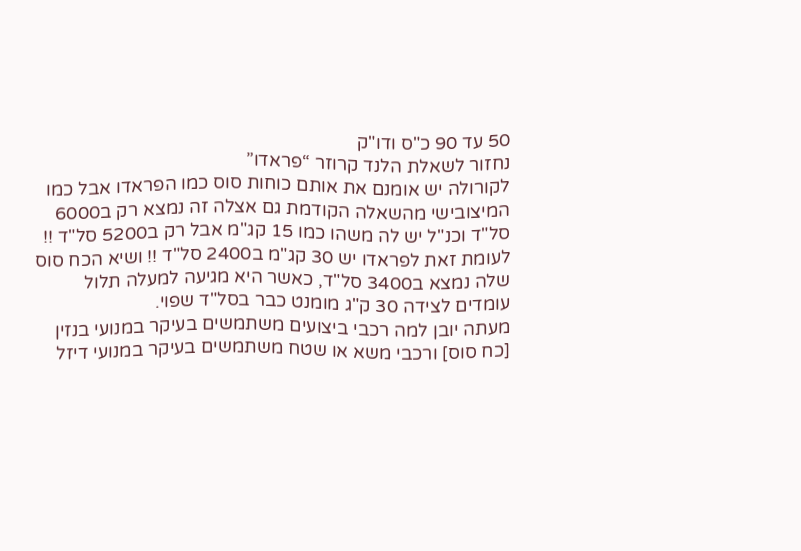50 עד 90 כ"ס ודו"ק
נחזור לשאלת הלנד קרוזר “פראדו”
לקורולה יש אומנם את אותם כוחות סוס כמו הפראדו אבל כמו המיצובישי מהשאלה הקודמת גם אצלה זה נמצא רק ב6000 סל"ד וכנ"ל יש לה משהו כמו 15 קג"מ אבל רק ב5200 סל"ד !!
לעומת זאת לפראדו יש 30 קג"מ ב2400 סל"ד !! ושיא הכח סוס שלה נמצא ב3400 סל"ד, כאשר היא מגיעה למעלה תלול עומדים לצידה 30 ק"ג מומנט כבר בסל"ד שפוי.
מעתה יובן למה רכבי ביצועים משתמשים בעיקר במנועי בנזין [כח סוס] ורכבי משא או שטח משתמשים בעיקר במנועי דיזל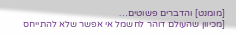[מומנט] והדברים פשוטים…
[מכיוון שהעולם דוהר לחשמל אי אפשר שלא להתייחס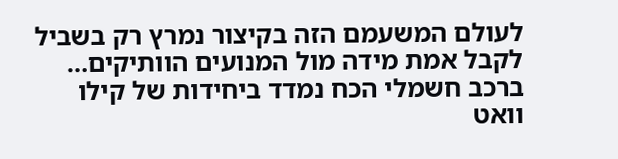לעולם המשעמם הזה בקיצור נמרץ רק בשביל לקבל אמת מידה מול המנועים הוותיקים…
ברכב חשמלי הכח נמדד ביחידות של קילו וואט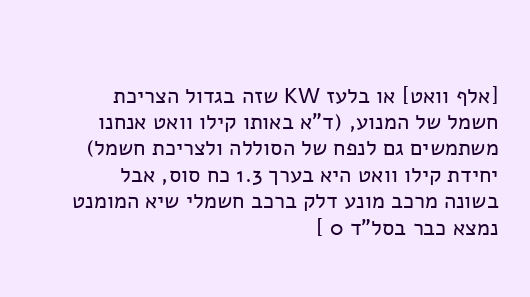[אלף וואט] או בלעז KW שזה בגדול הצריכת חשמל של המנוע, (ד"א באותו קילו וואט אנחנו משתמשים גם לנפח של הסוללה ולצריכת חשמל) יחידת קילו וואט היא בערך 1.3 כח סוס, אבל בשונה מרכב מונע דלק ברכב חשמלי שיא המומנט נמצא כבר בסל"ד 0 ]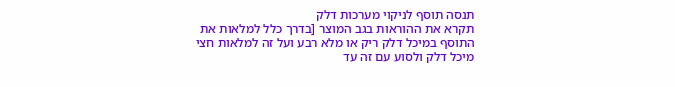תנסה תוסף לניקוי מערכות דלק
תקרא את ההוראות בגב המוצר [בדרך כלל למלאות את התוסף במיכל דלק ריק או מלא רבע ועל זה למלאות חצי מיכל דלק ולסוע עם זה עד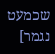שכמעט נגמר]